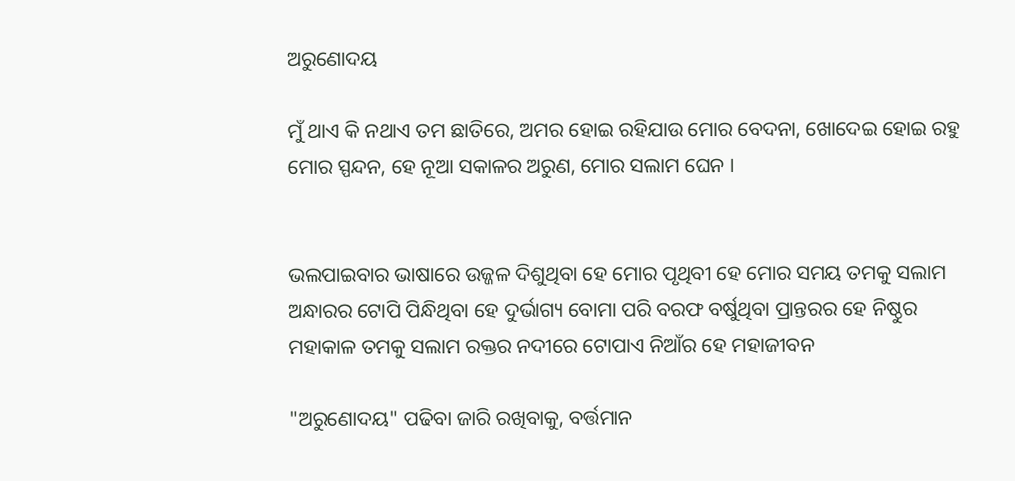ଅରୁଣୋଦୟ

ମୁଁ ଥାଏ କି ନଥାଏ ତମ ଛାତିରେ, ଅମର ହୋଇ ରହିଯାଉ ମୋର ବେଦନା, ଖୋଦେଇ ହୋଇ ରହୁ ମୋର ସ୍ପନ୍ଦନ, ହେ ନୂଆ ସକାଳର ଅରୁଣ, ମୋର ସଲାମ ଘେନ ।


ଭଲପାଇବାର ଭାଷାରେ ଉଜ୍ଜଳ ଦିଶୁଥିବା ହେ ମୋର ପୃଥିବୀ ହେ ମୋର ସମୟ ତମକୁ ସଲାମ ଅନ୍ଧାରର ଟୋପି ପିନ୍ଧିଥିବା ହେ ଦୁର୍ଭାଗ୍ୟ ବୋମା ପରି ବରଫ ବର୍ଷୁଥିବା ପ୍ରାନ୍ତରର ହେ ନିଷ୍ଠୁର ମହାକାଳ ତମକୁ ସଲାମ ରକ୍ତର ନଦୀରେ ଟୋପାଏ ନିଆଁର ହେ ମହାଜୀବନ

"ଅରୁଣୋଦୟ" ପଢିବା ଜାରି ରଖିବାକୁ, ବର୍ତ୍ତମାନ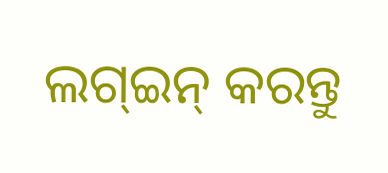ଲଗ୍ଇନ୍ କରନ୍ତୁ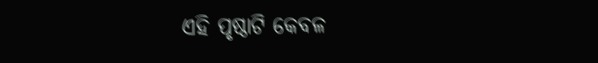ଏହି ପୃଷ୍ଠାଟି କେବଳ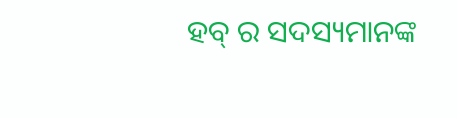ହବ୍ ର ସଦସ୍ୟମାନଙ୍କ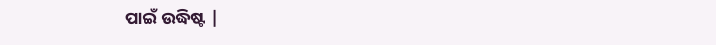ପାଇଁ ଉଦ୍ଧିଷ୍ଟ |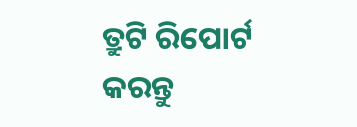ତ୍ରୁଟି ରିପୋର୍ଟ କରନ୍ତୁ